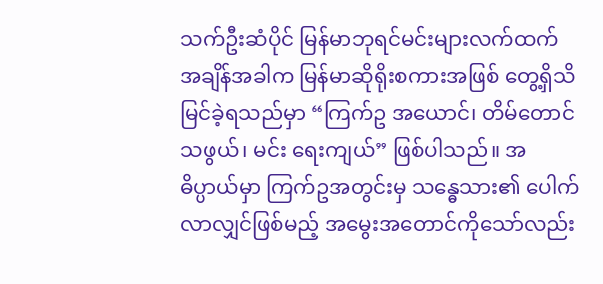သက်ဦးဆံပိုင် မြန်မာဘုရင်မင်းများလက်ထက် အချိန်အခါက မြန်မာဆိုရိုးစကားအဖြစ် တွေ့ရှိသိမြင်ခဲ့ရသည်မှာ “ကြက်ဥ အယောင်၊ တိမ်တောင်သဖွယ်၊ မင်း ရေးကျယ်” ဖြစ်ပါသည်။ အဓိပ္ပာယ်မှာ ကြက်ဥအတွင်းမှ သန္ဓေသား၏ ပေါက်လာလျှင်ဖြစ်မည့် အမွေးအတောင်ကိုသော်လည်း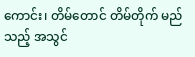ကောင်း၊ တိမ်တောင် တိမ်တိုက် မည်သည့် အသွင်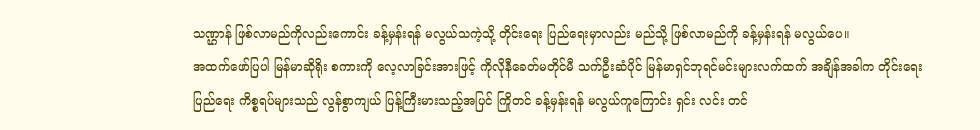သဏ္ဌာန် ဖြစ်လာမည်ကိုလည်းကောင်း ခန့်မှန်းရန် မလွယ်သကဲ့သို့ တိုင်းရေး ပြည်ရေးမှာလည်း မည်သို့ ဖြစ်လာမည်ကို ခန့်မှန်းရန် မလွယ်ပေ။
အထက်ဖော်ပြပါ မြန်မာဆိုရိုး စကားကို လေ့လာခြင်းအားဖြင့် ကိုလိုနီခေတ်မတိုင်မီ သက်ဦးဆံပိုင် မြန်မာရှင်ဘုရင်မင်းများလက်ထက် အချိန်အခါက တိုင်းရေးပြည်ရေး ကိစ္စရပ်များသည် လွန်စွာကျယ် ပြန့်ကြီးမားသည့်အပြင် ကြိုတင် ခန့်မှန်းရန် မလွယ်ကူကြောင်း ရှင်း လင်း တင်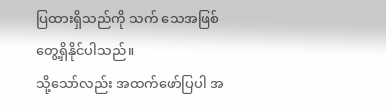ပြထားရှိသည်ကို သက် သေအဖြစ် တွေ့ရှိနိုင်ပါသည်။
သို့သော်လည်း အထက်ဖော်ပြပါ အ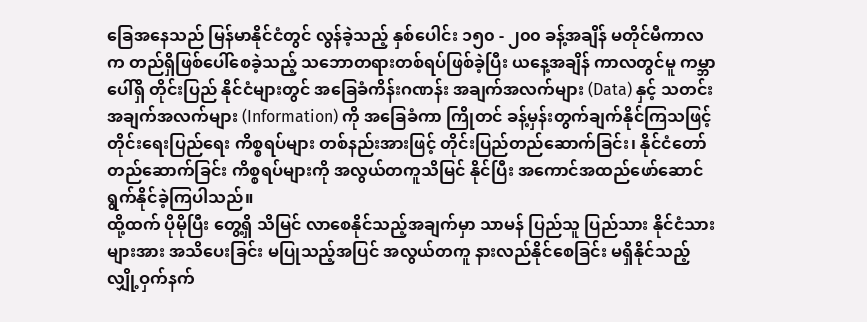ခြေအနေသည် မြန်မာနိုင်ငံတွင် လွန်ခဲ့သည့် နှစ်ပေါင်း ၁၅၀ - ၂၀၀ ခန့်အချိန် မတိုင်မီကာလက တည်ရှိဖြစ်ပေါ်စေခဲ့သည့် သဘောတရားတစ်ရပ်ဖြစ်ခဲ့ပြီး ယနေ့အချိန် ကာလတွင်မူ ကမ္ဘာပေါ်ရှိ တိုင်းပြည် နိုင်ငံများတွင် အခြေခံကိန်းဂဏန်း အချက်အလက်များ (Data) နှင့် သတင်းအချက်အလက်များ (Information) ကို အခြေခံကာ ကြိုတင် ခန့်မှန်းတွက်ချက်နိုင်ကြသဖြင့် တိုင်းရေးပြည်ရေး ကိစ္စရပ်များ တစ်နည်းအားဖြင့် တိုင်းပြည်တည်ဆောက်ခြင်း၊ နိုင်ငံတော် တည်ဆောက်ခြင်း ကိစ္စရပ်များကို အလွယ်တကူသိမြင် နိုင်ပြီး အကောင်အထည်ဖော်ဆောင် ရွက်နိုင်ခဲ့ကြပါသည်။
ထို့ထက် ပိုမိုပြီး တွေ့ရှိ သိမြင် လာစေနိုင်သည့်အချက်မှာ သာမန် ပြည်သူ ပြည်သား နိုင်ငံသားများအား အသိပေးခြင်း မပြုသည့်အပြင် အလွယ်တကူ နားလည်နိုင်စေခြင်း မရှိနိုင်သည့် လျှို့ဝှက်နက်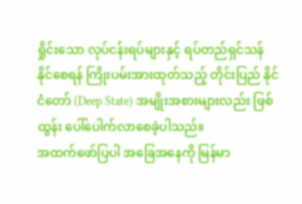ရှိုင်းသော လုပ်ငန်းရပ်များနှင့် ရပ်တည်ရှင်သန် နိုင်စေရန် ကြိုးပမ်းအားထုတ်သည့် တိုင်းပြည် နိုင်ငံတော် (Deep State) အမျိုးအစားများလည်း ဖြစ်ထွန်း ပေါ်ပေါက်လာစေခဲ့ပါသည်။
အထက်ဖော်ပြပါ အခြေအနေကို မြန်မာ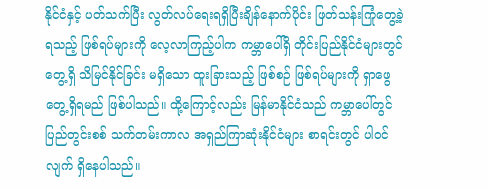နိုင်ငံနှင့် ပတ်သက်ပြီး လွတ်လပ်ရေးရရှိပြီးချိန်နောက်ပိုင်း ဖြတ်သန်းကြုံတွေ့ခဲ့ရသည့် ဖြစ်ရပ်များကို လေ့လာကြည့်ပါက ကမ္ဘာပေါ်ရှိ တိုင်းပြည်နိုင်ငံများတွင် တွေ့ရှိ သိမြင်နိုင်ခြင်း မရှိသော ထူးခြားသည့် ဖြစ်စဉ် ဖြစ်ရပ်များကို ရှာဖွေ တွေ့ရှိရမည် ဖြစ်ပါသည်။ ထို့ကြောင့်လည်း မြန်မာနိုင်ငံသည် ကမ္ဘာပေါ်တွင် ပြည်တွင်းစစ် သက်တမ်းကာလ အရှည်ကြာဆုံးနိုင်ငံများ စာရင်းတွင် ပါဝင်လျက် ရှိနေပါသည်။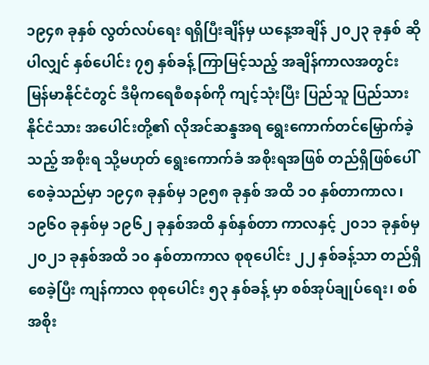၁၉၄၈ ခုနှစ် လွတ်လပ်ရေး ရရှိပြီးချိန်မှ ယနေ့အချိန် ၂၀၂၃ ခုနှစ် ဆိုပါလျှင် နှစ်ပေါင်း ၇၅ နှစ်ခန့် ကြာမြင့်သည့် အချိန်ကာလအတွင်း မြန်မာနိုင်ငံတွင် ဒီမိုကရေစီစနစ်ကို ကျင့်သုံးပြီး ပြည်သူ ပြည်သား နိုင်ငံသား အပေါင်းတို့၏ လိုအင်ဆန္ဒအရ ရွေးကောက်တင်မြှောက်ခဲ့သည့် အစိုးရ သို့မဟုတ် ရွေးကောက်ခံ အစိုးရအဖြစ် တည်ရှိဖြစ်ပေါ်စေခဲ့သည်မှာ ၁၉၄၈ ခုနှစ်မှ ၁၉၅၈ ခုနှစ် အထိ ၁၀ နှစ်တာကာလ၊ ၁၉၆၀ ခုနှစ်မှ ၁၉၆၂ ခုနှစ်အထိ နှစ်နှစ်တာ ကာလနှင့် ၂၀၁၁ ခုနှစ်မှ ၂၀၂၁ ခုနှစ်အထိ ၁၀ နှစ်တာကာလ စုစုပေါင်း ၂၂ နှစ်ခန့်သာ တည်ရှိစေခဲ့ပြီး ကျန်ကာလ စုစုပေါင်း ၅၃ နှစ်ခန့် မှာ စစ်အုပ်ချုပ်ရေး၊ စစ်အစိုး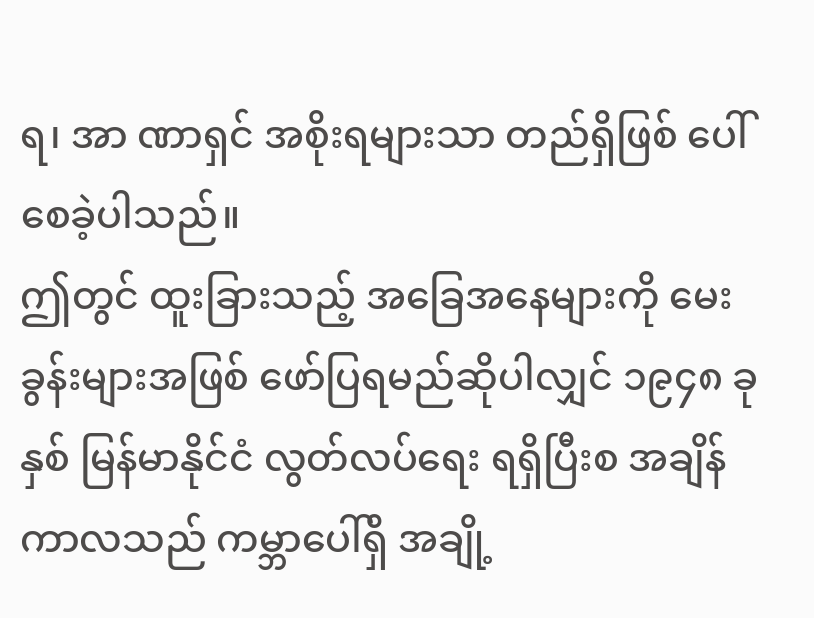ရ၊ အာ ဏာရှင် အစိုးရများသာ တည်ရှိဖြစ် ပေါ်စေခဲ့ပါသည်။
ဤတွင် ထူးခြားသည့် အခြေအနေများကို မေးခွန်းများအဖြစ် ဖော်ပြရမည်ဆိုပါလျှင် ၁၉၄၈ ခုနှစ် မြန်မာနိုင်ငံ လွတ်လပ်ရေး ရရှိပြီးစ အချိန်ကာလသည် ကမ္ဘာပေါ်ရှိ အချို့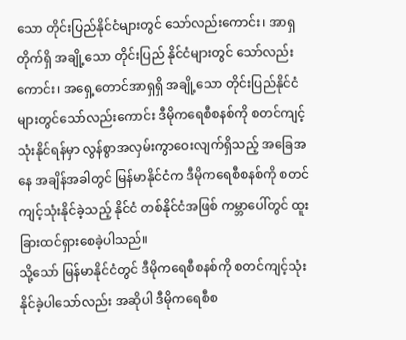သော တိုင်းပြည်နိုင်ငံများတွင် သော်လည်းကောင်း၊ အာရှတိုက်ရှိ အချို့သော တိုင်းပြည် နိုင်ငံများတွင် သော်လည်းကောင်း၊ အရှေ့တောင်အာရှရှိ အချို့သော တိုင်းပြည်နိုင်ငံများတွင်သော်လည်းကောင်း ဒီမိုကရေစီစနစ်ကို စတင်ကျင့်သုံးနိုင်ရန်မှာ လွန်စွာအလှမ်းကွာဝေးလျက်ရှိသည့် အခြေအနေ အချိန်အခါတွင် မြန်မာနိုင်ငံက ဒီမိုကရေစီစနစ်ကို စတင်ကျင့်သုံးနိုင်ခဲ့သည့် နိုင်ငံ တစ်နိုင်ငံအဖြစ် ကမ္ဘာပေါ်တွင် ထူးခြားထင်ရှားစေခဲ့ပါသည်။
သို့သော် မြန်မာနိုင်ငံတွင် ဒီမိုကရေစီစနစ်ကို စတင်ကျင့်သုံးနိုင်ခဲ့ပါသော်လည်း အဆိုပါ ဒီမိုကရေစီစ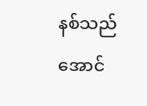နစ်သည် အောင်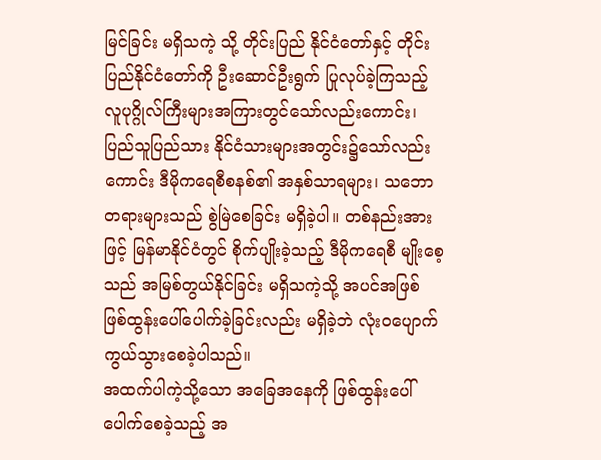မြင်ခြင်း မရှိသကဲ့ သို့ တိုင်းပြည် နိုင်ငံတော်နှင့် တိုင်း ပြည်နိုင်ငံတော်ကို ဦးဆောင်ဦးရွက် ပြုလုပ်ခဲ့ကြသည့် လူပုဂ္ဂိုလ်ကြီးများအကြားတွင်သော်လည်းကောင်း၊ ပြည်သူပြည်သား နိုင်ငံသားများအတွင်း၌သော်လည်းကောင်း ဒီမိုကရေစီစနစ်၏ အနှစ်သာရများ၊ သဘောတရားများသည် စွဲမြဲစေခြင်း မရှိခဲ့ပါ။ တစ်နည်းအားဖြင့် မြန်မာနိုင်ငံတွင် စိုက်ပျိုးခဲ့သည့် ဒီမိုကရေစီ မျိုးစေ့သည် အမြစ်တွယ်နိုင်ခြင်း မရှိသကဲ့သို့ အပင်အဖြစ် ဖြစ်ထွန်းပေါ်ပေါက်ခဲ့ခြင်းလည်း မရှိခဲ့ဘဲ လုံးဝပျောက်ကွယ်သွားစေခဲ့ပါသည်။
အထက်ပါကဲ့သို့သော အခြေအနေကို ဖြစ်ထွန်းပေါ်ပေါက်စေခဲ့သည့် အ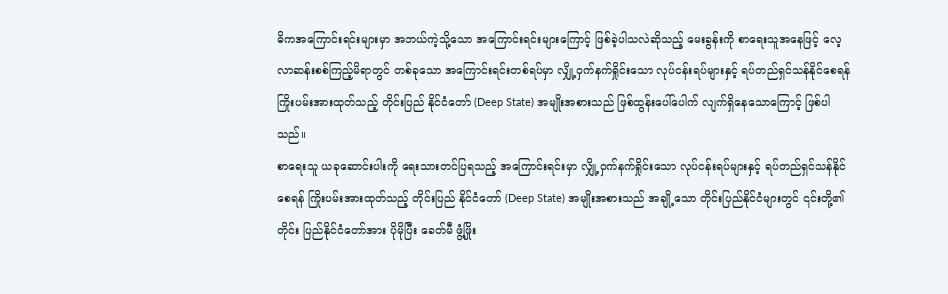ဓိကအကြောင်းရင်းများမှာ အဘယ်ကဲ့သို့သော အကြောင်းရင်းများကြောင့် ဖြစ်ခဲ့ပါသလဲဆိုသည့် မေးခွန်းကို စာရေးသူအနေဖြင့် လေ့လာဆန်းစစ်ကြည့်မိရာတွင် တစ်ခုသော အကြောင်းရင်းတစ်ရပ်မှာ လျှို့ဝှက်နက်ရှိုင်းသော လုပ်ငန်းရပ်များနှင့် ရပ်တည်ရှင်သန်နိုင်စေရန် ကြိုးပမ်းအားထုတ်သည့် တိုင်းပြည် နိုင်ငံတော် (Deep State) အမျိုးအစားသည် ဖြစ်ထွန်းပေါ်ပေါက် လျက်ရှိနေသောကြောင့် ဖြစ်ပါသည်။
စာရေးသူ ယခုဆောင်းပါးကို ရေးသားတင်ပြရသည့် အကြောင်းရင်းမှာ လျှို့ဝှက်နက်ရှိုင်းသော လုပ်ငန်းရပ်များနှင့် ရပ်တည်ရှင်သန်နိုင်စေရန် ကြိုးပမ်းအားထုတ်သည့် တိုင်းပြည် နိုင်ငံတော် (Deep State) အမျိုးအစားသည် အချို့သော တိုင်းပြည်နိုင်ငံများတွင် ၎င်းတို့၏တိုင်း ပြည်နိုင်ငံတော်အား ပိုမိုပြီး ခေတ်မီ ဖွံ့ဖြိုး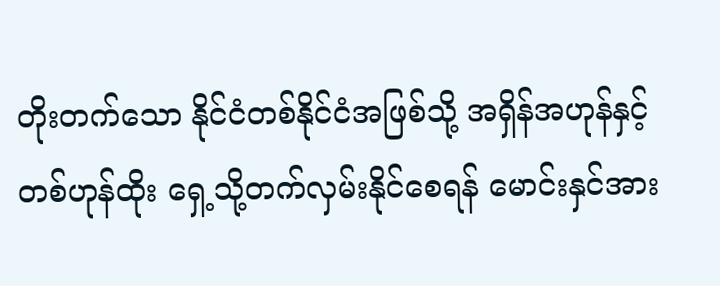တိုးတက်သော နိုင်ငံတစ်နိုင်ငံအဖြစ်သို့ အရှိန်အဟုန်နှင့် တစ်ဟုန်ထိုး ရှေ့သို့တက်လှမ်းနိုင်စေရန် မောင်းနှင်အား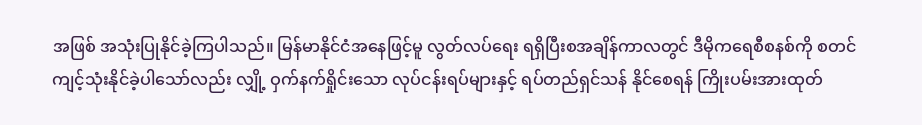အဖြစ် အသုံးပြုနိုင်ခဲ့ကြပါသည်။ မြန်မာနိုင်ငံအနေဖြင့်မူ လွတ်လပ်ရေး ရရှိပြီးစအချိန်ကာလတွင် ဒီမိုကရေစီစနစ်ကို စတင် ကျင့်သုံးနိုင်ခဲ့ပါသော်လည်း လျှို့ ဝှက်နက်ရှိုင်းသော လုပ်ငန်းရပ်များနှင့် ရပ်တည်ရှင်သန် နိုင်စေရန် ကြိုးပမ်းအားထုတ်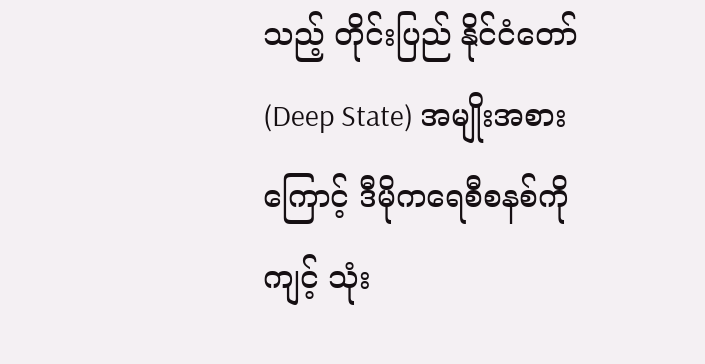သည့် တိုင်းပြည် နိုင်ငံတော် (Deep State) အမျိုးအစားကြောင့် ဒီမိုကရေစီစနစ်ကို ကျင့် သုံး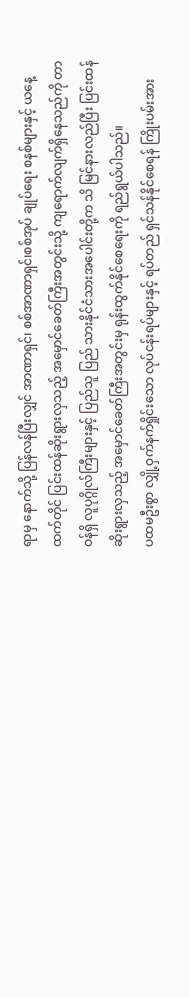ရာမှ နောက်သို့ ပြန်လန်ပြီးလျှင် အာဏာရှင်၊ စစ်အာဏာရှင်၊စစ်အုပ် ချုပ်ရေး စနစ်များနှင့် ယနေ့ထက်တိုင် ပြင်းထန်ဆိုးရွားလှသည့် အမှောင်ခေတ်ကြီးအတွင်းသို့ ကျရောက်လျက်ရှိနေသည်ကို တာဝန်ရှိ လူပုဂ္ဂိုလ်ကြီးများနှင့် ပြည်သူ ပြည် သားနိုင်ငံသားအပေါင်းတို့က သိ မြင်နားလည်ပြီး ပြင်းထန်ဆိုးရွားလှသည့် အမှောင်ခေတ်ကြီးအတွင်းမှ ရုန်းထွက်နိုင်စေရေးကို ရည်ရွယ်ပါသည်။
ပထမဦးစွာ လျှို့ဝှက်နက်ရှိုင်းသော လုပ်ငန်းရပ်များနှင့် ရပ်တည် ရှင်သန်နိုင်စေရန် ကြိုးပမ်းအား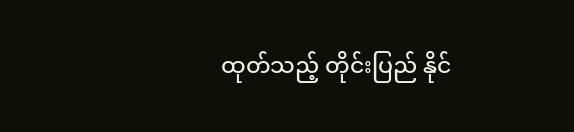ထုတ်သည့် တိုင်းပြည် နိုင်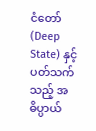ငံတော် (Deep State) နှင့် ပတ်သက်သည့် အဓိပ္ပာယ်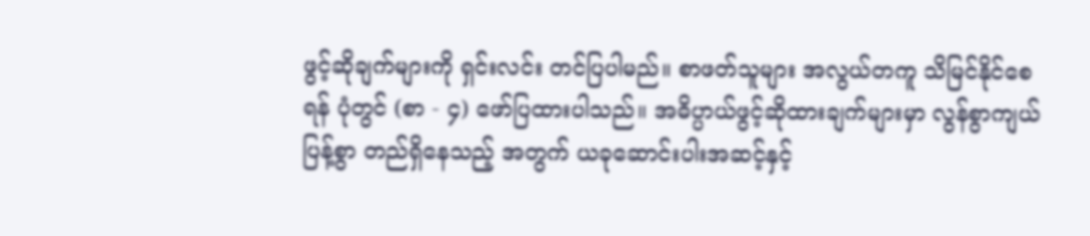ဖွင့်ဆိုချက်များကို ရှင်းလင်း တင်ပြပါမည်။ စာဖတ်သူများ အလွယ်တကူ သိမြင်နိုင်စေရန် ပုံတွင် (စာ - ၄) ဖော်ပြထားပါသည်။ အဓိပ္ပာယ်ဖွင့်ဆိုထားချက်များမှာ လွန်စွာကျယ်ပြန့်စွာ တည်ရှိနေသည့် အတွက် ယခုဆောင်းပါးအဆင့်နှင့်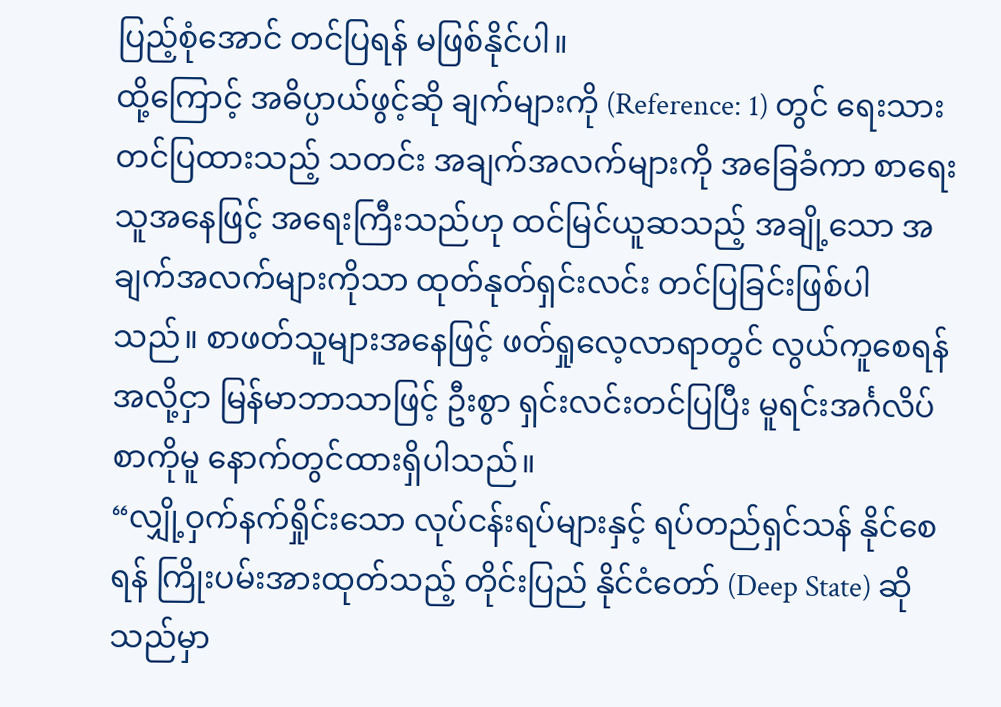ပြည့်စုံအောင် တင်ပြရန် မဖြစ်နိုင်ပါ။
ထို့ကြောင့် အဓိပ္ပာယ်ဖွင့်ဆို ချက်များကို (Reference: 1) တွင် ရေးသားတင်ပြထားသည့် သတင်း အချက်အလက်များကို အခြေခံကာ စာရေးသူအနေဖြင့် အရေးကြီးသည်ဟု ထင်မြင်ယူဆသည့် အချို့သော အချက်အလက်များကိုသာ ထုတ်နုတ်ရှင်းလင်း တင်ပြခြင်းဖြစ်ပါသည်။ စာဖတ်သူများအနေဖြင့် ဖတ်ရှုလေ့လာရာတွင် လွယ်ကူစေရန် အလို့ငှာ မြန်မာဘာသာဖြင့် ဦးစွာ ရှင်းလင်းတင်ပြပြီး မူရင်းအင်္ဂလိပ် စာကိုမူ နောက်တွင်ထားရှိပါသည်။
“လျှို့ဝှက်နက်ရှိုင်းသော လုပ်ငန်းရပ်များနှင့် ရပ်တည်ရှင်သန် နိုင်စေရန် ကြိုးပမ်းအားထုတ်သည့် တိုင်းပြည် နိုင်ငံတော် (Deep State) ဆိုသည်မှာ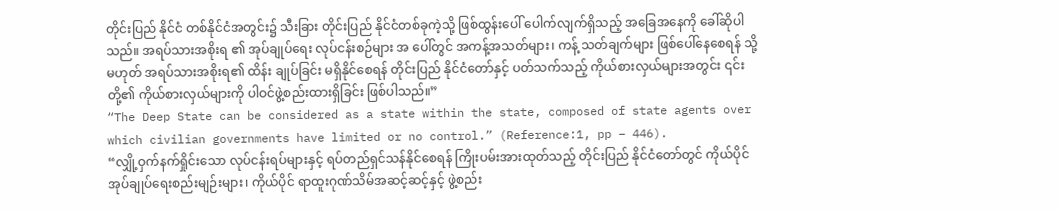တိုင်းပြည် နိုင်ငံ တစ်နိုင်ငံအတွင်း၌ သီးခြား တိုင်းပြည် နိုင်ငံတစ်ခုကဲ့သို့ ဖြစ်ထွန်းပေါ် ပေါက်လျက်ရှိသည့် အခြေအနေကို ခေါ်ဆိုပါသည်။ အရပ်သားအစိုးရ ၏ အုပ်ချုပ်ရေး လုပ်ငန်းစဉ်များ အ ပေါ်တွင် အကန့်အသတ်များ၊ ကန့် သတ်ချက်များ ဖြစ်ပေါ်နေစေရန် သို့မဟုတ် အရပ်သားအစိုးရ၏ ထိန်း ချုပ်ခြင်း မရှိနိုင်စေရန် တိုင်းပြည် နိုင်ငံတော်နှင့် ပတ်သက်သည့် ကိုယ်စားလှယ်များအတွင်း ၎င်းတို့၏ ကိုယ်စားလှယ်များကို ပါဝင်ဖွဲ့စည်းထားရှိခြင်း ဖြစ်ပါသည်။”
“The Deep State can be considered as a state within the state, composed of state agents over which civilian governments have limited or no control.” (Reference:1, pp – 446).
“လျှို့ဝှက်နက်ရှိုင်းသော လုပ်ငန်းရပ်များနှင့် ရပ်တည်ရှင်သန်နိုင်စေရန် ကြိုးပမ်းအားထုတ်သည့် တိုင်းပြည် နိုင်ငံတော်တွင် ကိုယ်ပိုင် အုပ်ချုပ်ရေးစည်းမျဉ်းများ၊ ကိုယ်ပိုင် ရာထူးဂုဏ်သိမ်အဆင့်ဆင့်နှင့် ဖွဲ့စည်း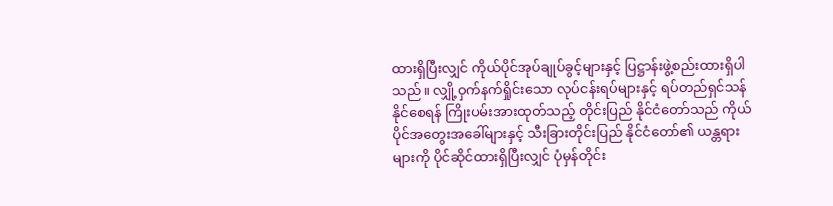ထားရှိပြီးလျှင် ကိုယ်ပိုင်အုပ်ချုပ်ခွင့်များနှင့် ပြဋ္ဌာန်းဖွဲ့စည်းထားရှိပါသည်။ လျှို့ဝှက်နက်ရှိုင်းသော လုပ်ငန်းရပ်များနှင့် ရပ်တည်ရှင်သန်နိုင်စေရန် ကြိုးပမ်းအားထုတ်သည့် တိုင်းပြည် နိုင်ငံတော်သည် ကိုယ်ပိုင်အတွေးအခေါ်များနှင့် သီးခြားတိုင်းပြည် နိုင်ငံတော်၏ ယန္တရားများကို ပိုင်ဆိုင်ထားရှိပြီးလျှင် ပုံမှန်တိုင်း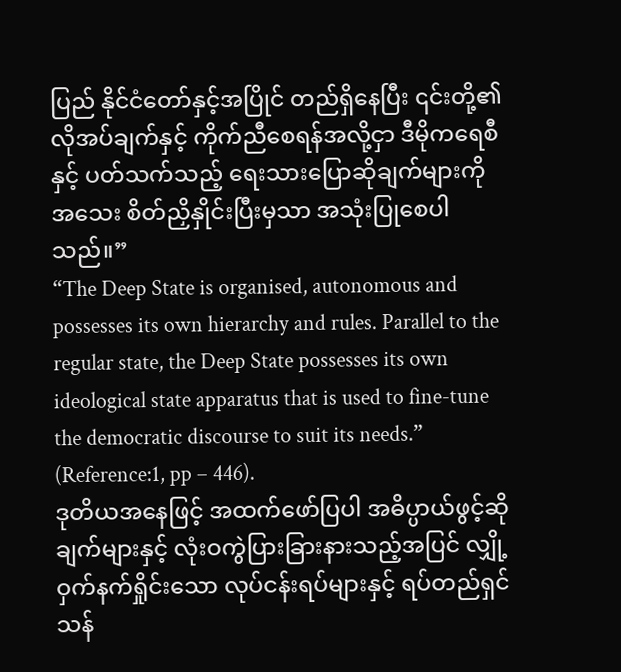ပြည် နိုင်ငံတော်နှင့်အပြိုင် တည်ရှိနေပြီး ၎င်းတို့၏လိုအပ်ချက်နှင့် ကိုက်ညီစေရန်အလို့ငှာ ဒီမိုကရေစီနှင့် ပတ်သက်သည့် ရေးသားပြောဆိုချက်များကို အသေး စိတ်ညှိနှိုင်းပြီးမှသာ အသုံးပြုစေပါသည်။”
“The Deep State is organised, autonomous and possesses its own hierarchy and rules. Parallel to the regular state, the Deep State possesses its own ideological state apparatus that is used to fine-tune the democratic discourse to suit its needs.” (Reference:1, pp – 446).
ဒုတိယအနေဖြင့် အထက်ဖော်ပြပါ အဓိပ္ပာယ်ဖွင့်ဆိုချက်များနှင့် လုံးဝကွဲပြားခြားနားသည့်အပြင် လျှို့ဝှက်နက်ရှိုင်းသော လုပ်ငန်းရပ်များနှင့် ရပ်တည်ရှင်သန်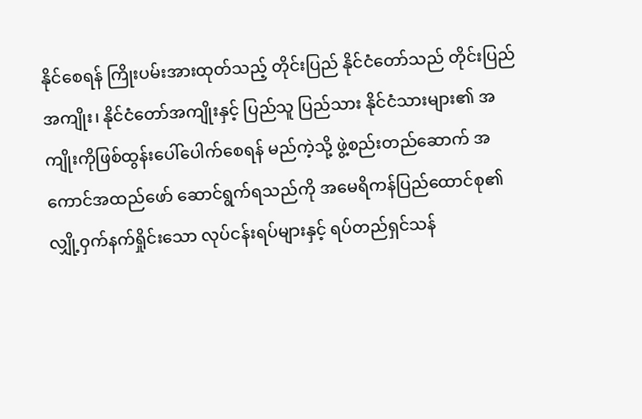နိုင်စေရန် ကြိုးပမ်းအားထုတ်သည့် တိုင်းပြည် နိုင်ငံတော်သည် တိုင်းပြည်အကျိုး၊ နိုင်ငံတော်အကျိုးနှင့် ပြည်သူ ပြည်သား နိုင်ငံသားများ၏ အကျိုးကိုဖြစ်ထွန်းပေါ်ပေါက်စေရန် မည်ကဲ့သို့ ဖွဲ့စည်းတည်ဆောက် အကောင်အထည်ဖော် ဆောင်ရွက်ရသည်ကို အမေရိကန်ပြည်ထောင်စု၏ လျှို့ဝှက်နက်ရှိုင်းသော လုပ်ငန်းရပ်များနှင့် ရပ်တည်ရှင်သန်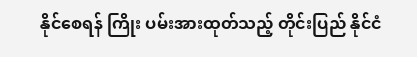နိုင်စေရန် ကြိုး ပမ်းအားထုတ်သည့် တိုင်းပြည် နိုင်ငံ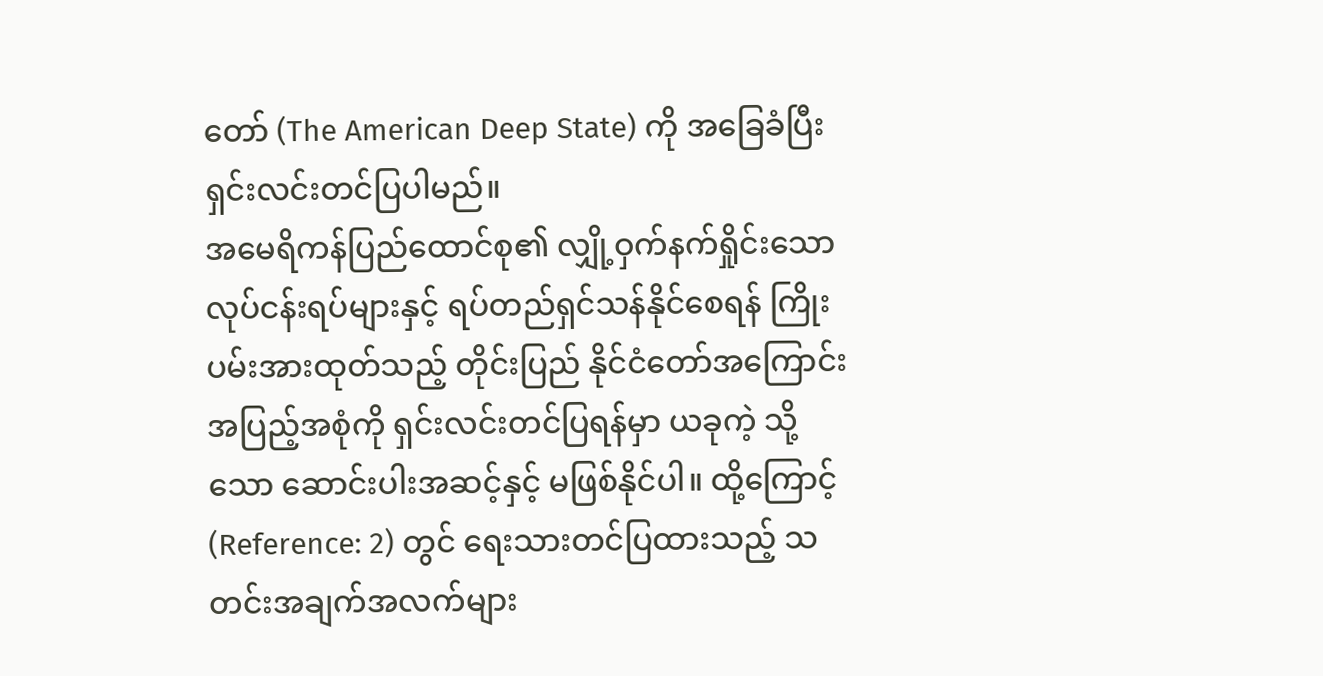တော် (The American Deep State) ကို အခြေခံပြီး ရှင်းလင်းတင်ပြပါမည်။
အမေရိကန်ပြည်ထောင်စု၏ လျှို့ဝှက်နက်ရှိုင်းသော လုပ်ငန်းရပ်များနှင့် ရပ်တည်ရှင်သန်နိုင်စေရန် ကြိုးပမ်းအားထုတ်သည့် တိုင်းပြည် နိုင်ငံတော်အကြောင်း အပြည့်အစုံကို ရှင်းလင်းတင်ပြရန်မှာ ယခုကဲ့ သို့သော ဆောင်းပါးအဆင့်နှင့် မဖြစ်နိုင်ပါ။ ထို့ကြောင့် (Reference: 2) တွင် ရေးသားတင်ပြထားသည့် သတင်းအချက်အလက်များ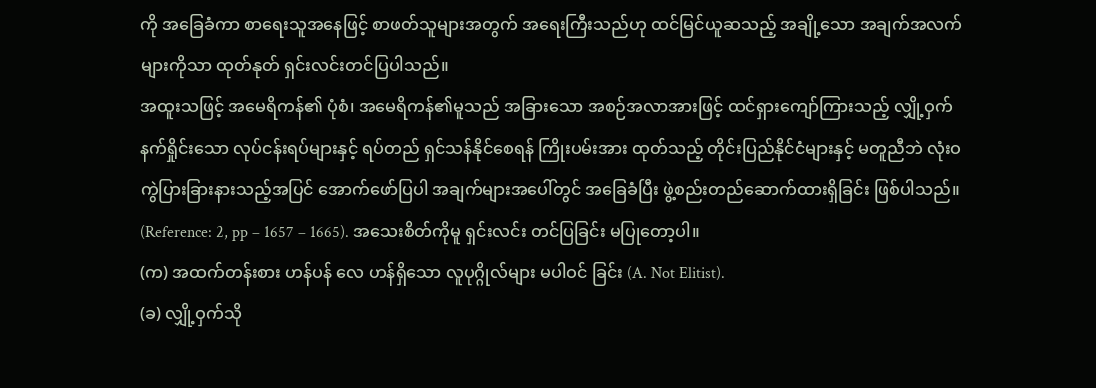ကို အခြေခံကာ စာရေးသူအနေဖြင့် စာဖတ်သူများအတွက် အရေးကြီးသည်ဟု ထင်မြင်ယူဆသည့် အချို့သော အချက်အလက်များကိုသာ ထုတ်နုတ် ရှင်းလင်းတင်ပြပါသည်။
အထူးသဖြင့် အမေရိကန်၏ ပုံစံ၊ အမေရိကန်၏မူသည် အခြားသော အစဉ်အလာအားဖြင့် ထင်ရှားကျော်ကြားသည့် လျှို့ဝှက်နက်ရှိုင်းသော လုပ်ငန်းရပ်များနှင့် ရပ်တည် ရှင်သန်နိုင်စေရန် ကြိုးပမ်းအား ထုတ်သည့် တိုင်းပြည်နိုင်ငံများနှင့် မတူညီဘဲ လုံးဝကွဲပြားခြားနားသည့်အပြင် အောက်ဖော်ပြပါ အချက်များအပေါ်တွင် အခြေခံပြီး ဖွဲ့စည်းတည်ဆောက်ထားရှိခြင်း ဖြစ်ပါသည်။ (Reference: 2, pp – 1657 – 1665). အသေးစိတ်ကိုမူ ရှင်းလင်း တင်ပြခြင်း မပြုတော့ပါ။
(က) အထက်တန်းစား ဟန်ပန် လေ ဟန်ရှိသော လူပုဂ္ဂိုလ်များ မပါဝင် ခြင်း (A. Not Elitist).
(ခ) လျှို့ဝှက်သို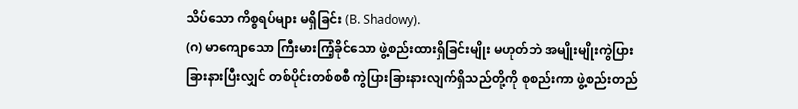သိပ်သော ကိစ္စရပ်များ မရှိခြင်း (B. Shadowy).
(ဂ) မာကျောသော ကြီးမားကြံ့ခိုင်သော ဖွဲ့စည်းထားရှိခြင်းမျိုး မဟုတ်ဘဲ အမျိုးမျိုးကွဲပြားခြားနားပြီးလျှင် တစ်ပိုင်းတစ်စစီ ကွဲပြားခြားနားလျက်ရှိသည်တို့ကို စုစည်းကာ ဖွဲ့စည်းတည်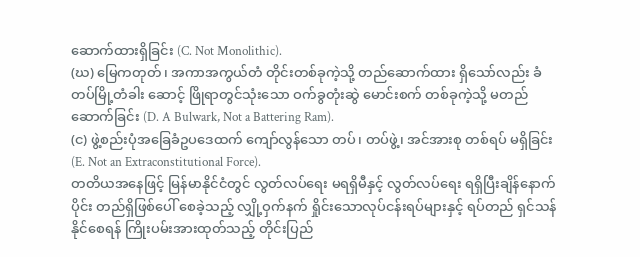ဆောက်ထားရှိခြင်း (C. Not Monolithic).
(ဃ) မြေကတုတ်၊ အကာအကွယ်တံ တိုင်းတစ်ခုကဲ့သို့ တည်ဆောက်ထား ရှိသော်လည်း ခံတပ်မြို့တံခါး ဆောင့် ဖြိုရာတွင်သုံးသော ဝက်ခွတုံးဆွဲ မောင်းစက် တစ်ခုကဲ့သို့ မတည် ဆောက်ခြင်း (D. A Bulwark, Not a Battering Ram).
(င) ဖွဲ့စည်းပုံအခြေခံဥပဒေထက် ကျော်လွန်သော တပ်၊ တပ်ဖွဲ့၊ အင်အားစု တစ်ရပ် မရှိခြင်း (E. Not an Extraconstitutional Force).
တတိယအနေဖြင့် မြန်မာနိုင်ငံတွင် လွတ်လပ်ရေး မရရှိမီနှင့် လွတ်လပ်ရေး ရရှိပြီးချိန်နောက်ပိုင်း တည်ရှိဖြစ်ပေါ် စေခဲ့သည့် လျှို့ဝှက်နက် ရှိုင်းသောလုပ်ငန်းရပ်များနှင့် ရပ်တည် ရှင်သန်နိုင်စေရန် ကြိုးပမ်းအားထုတ်သည့် တိုင်းပြည်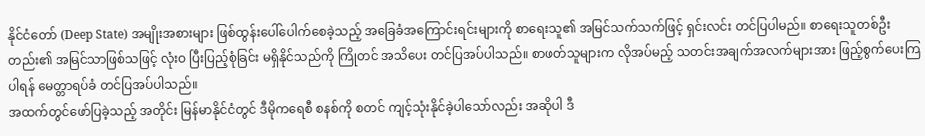နိုင်ငံတော် (Deep State) အမျိုးအစားများ ဖြစ်ထွန်းပေါ်ပေါက်စေခဲ့သည့် အခြေခံအကြောင်းရင်းများကို စာရေးသူ၏ အမြင်သက်သက်ဖြင့် ရှင်းလင်း တင်ပြပါမည်။ စာရေးသူတစ်ဦးတည်း၏ အမြင်သာဖြစ်သဖြင့် လုံးဝ ပြီးပြည့်စုံခြင်း မရှိနိုင်သည်ကို ကြိုတင် အသိပေး တင်ပြအပ်ပါသည်။ စာဖတ်သူများက လိုအပ်မည့် သတင်းအချက်အလက်များအား ဖြည့်စွက်ပေးကြပါရန် မေတ္တာရပ်ခံ တင်ပြအပ်ပါသည်။
အထက်တွင်ဖော်ပြခဲ့သည့် အတိုင်း မြန်မာနိုင်ငံတွင် ဒီမိုကရေစီ စနစ်ကို စတင် ကျင့်သုံးနိုင်ခဲ့ပါသော်လည်း အဆိုပါ ဒီ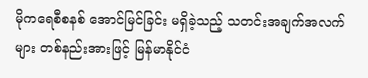မိုကရေစီစနစ် အောင်မြင်ခြင်း မရှိခဲ့သည့် သတင်းအချက်အလက်များ တစ်နည်းအားဖြင့် မြန်မာနိုင်ငံ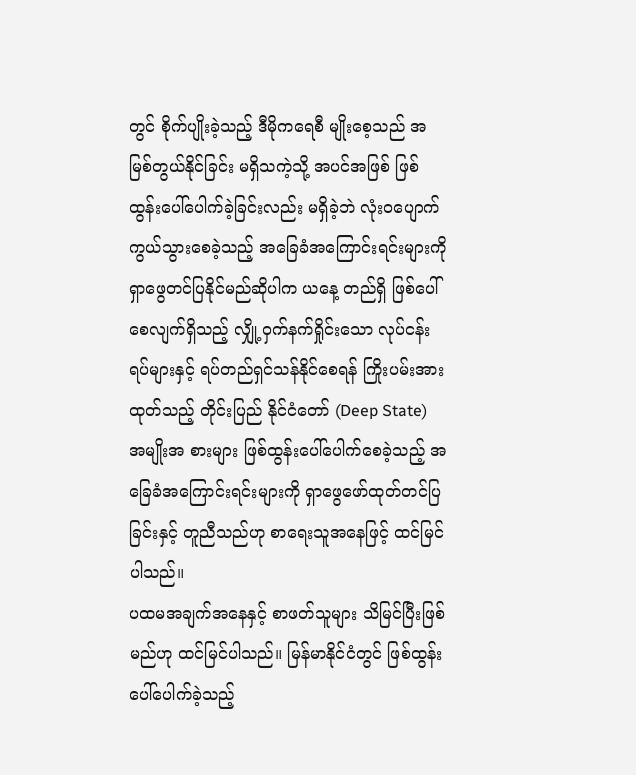တွင် စိုက်ပျိုးခဲ့သည့် ဒီမိုကရေစီ မျိုးစေ့သည် အမြစ်တွယ်နိုင်ခြင်း မရှိသကဲ့သို့ အပင်အဖြစ် ဖြစ်ထွန်းပေါ်ပေါက်ခဲ့ခြင်းလည်း မရှိခဲ့ဘဲ လုံးဝပျောက်ကွယ်သွားစေခဲ့သည့် အခြေခံအကြောင်းရင်းများကို ရှာဖွေတင်ပြနိုင်မည်ဆိုပါက ယနေ့ တည်ရှိ ဖြစ်ပေါ်စေလျက်ရှိသည့် လျှို့ဝှက်နက်ရှိုင်းသော လုပ်ငန်းရပ်များနှင့် ရပ်တည်ရှင်သန်နိုင်စေရန် ကြိုးပမ်းအားထုတ်သည့် တိုင်းပြည် နိုင်ငံတော် (Deep State) အမျိုးအ စားများ ဖြစ်ထွန်းပေါ်ပေါက်စေခဲ့သည့် အခြေခံအကြောင်းရင်းများကို ရှာဖွေဖော်ထုတ်တင်ပြခြင်းနှင့် တူညီသည်ဟု စာရေးသူအနေဖြင့် ထင်မြင်ပါသည်။
ပထမအချက်အနေနှင့် စာဖတ်သူများ သိမြင်ပြီးဖြစ်မည်ဟု ထင်မြင်ပါသည်။ မြန်မာနိုင်ငံတွင် ဖြစ်ထွန်းပေါ်ပေါက်ခဲ့သည့်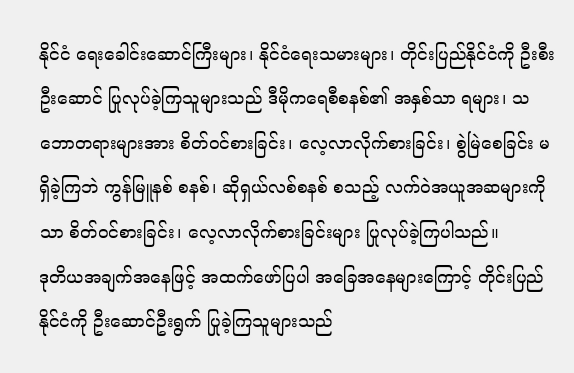နိုင်ငံ ရေးခေါင်းဆောင်ကြီးများ၊ နိုင်ငံရေးသမားများ၊ တိုင်းပြည်နိုင်ငံကို ဦးစီးဦးဆောင် ပြုလုပ်ခဲ့ကြသူများသည် ဒီမိုကရေစီစနစ်၏ အနှစ်သာ ရများ၊ သဘောတရားများအား စိတ်ဝင်စားခြင်း၊ လေ့လာလိုက်စားခြင်း၊ စွဲမြဲစေခြင်း မရှိခဲ့ကြဘဲ ကွန်မြူနစ် စနစ်၊ ဆိုရှယ်လစ်စနစ် စသည့် လက်ဝဲအယူအဆများကိုသာ စိတ်ဝင်စားခြင်း၊ လေ့လာလိုက်စားခြင်းများ ပြုလုပ်ခဲ့ကြပါသည်။
ဒုတိယအချက်အနေဖြင့် အထက်ဖော်ပြပါ အခြေအနေများကြောင့် တိုင်းပြည် နိုင်ငံကို ဦးဆောင်ဦးရွက် ပြုခဲ့ကြသူများသည်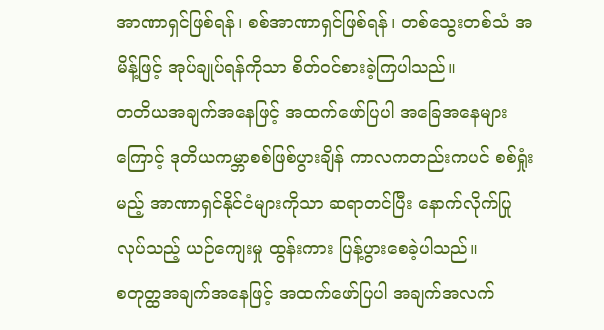အာဏာရှင်ဖြစ်ရန်၊ စစ်အာဏာရှင်ဖြစ်ရန်၊ တစ်သွေးတစ်သံ အမိန့်ဖြင့် အုပ်ချုပ်ရန်ကိုသာ စိတ်ဝင်စားခဲ့ကြပါသည်။
တတိယအချက်အနေဖြင့် အထက်ဖော်ပြပါ အခြေအနေများကြောင့် ဒုတိယကမ္ဘာစစ်ဖြစ်ပွားချိန် ကာလကတည်းကပင် စစ်ရှုံးမည့် အာဏာရှင်နိုင်ငံများကိုသာ ဆရာတင်ပြီး နောက်လိုက်ပြုလုပ်သည့် ယဉ်ကျေးမှု ထွန်းကား ပြန့်ပွားစေခဲ့ပါသည်။
စတုတ္ထအချက်အနေဖြင့် အထက်ဖော်ပြပါ အချက်အလက်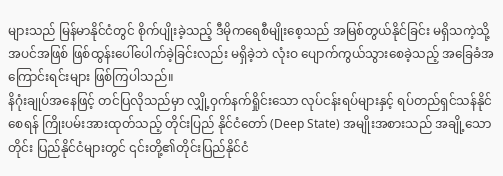များသည် မြန်မာနိုင်ငံတွင် စိုက်ပျိုးခဲ့သည့် ဒီမိုကရေစီမျိုးစေ့သည် အမြစ်တွယ်နိုင်ခြင်း မရှိသကဲ့သို့ အပင်အဖြစ် ဖြစ်ထွန်းပေါ်ပေါက်ခဲ့ခြင်းလည်း မရှိခဲ့ဘဲ လုံးဝ ပျောက်ကွယ်သွားစေခဲ့သည့် အခြေခံအကြောင်းရင်းများ ဖြစ်ကြပါသည်။
နိဂုံးချုပ်အနေဖြင့် တင်ပြလိုသည်မှာ လျှို့ဝှက်နက်ရှိုင်းသော လုပ်ငန်းရပ်များနှင့် ရပ်တည်ရှင်သန်နိုင်စေရန် ကြိုးပမ်းအားထုတ်သည့် တိုင်းပြည် နိုင်ငံတော် (Deep State) အမျိုးအစားသည် အချို့သော တိုင်း ပြည်နိုင်ငံများတွင် ၎င်းတို့၏တိုင်းပြည်နိုင်ငံ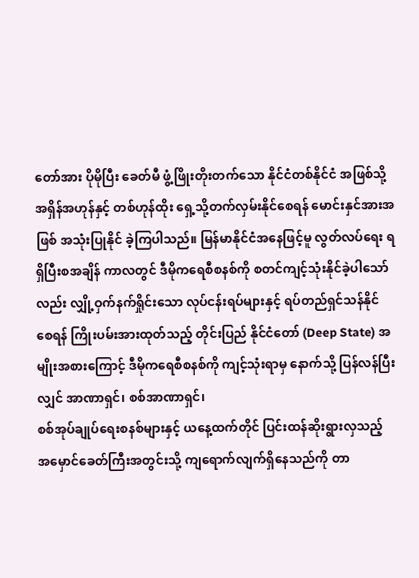တော်အား ပိုမိုပြီး ခေတ်မီ ဖွံ့ဖြိုးတိုးတက်သော နိုင်ငံတစ်နိုင်ငံ အဖြစ်သို့ အရှိန်အဟုန်နှင့် တစ်ဟုန်ထိုး ရှေ့သို့တက်လှမ်းနိုင်စေရန် မောင်းနှင်အားအဖြစ် အသုံးပြုနိုင် ခဲ့ကြပါသည်။ မြန်မာနိုင်ငံအနေဖြင့်မူ လွတ်လပ်ရေး ရရှိပြီးစအချိန် ကာလတွင် ဒီမိုကရေစီစနစ်ကို စတင်ကျင့်သုံးနိုင်ခဲ့ပါသော်လည်း လျှို့ဝှက်နက်ရှိုင်းသော လုပ်ငန်းရပ်များနှင့် ရပ်တည်ရှင်သန်နိုင်စေရန် ကြိုးပမ်းအားထုတ်သည့် တိုင်းပြည် နိုင်ငံတော် (Deep State) အမျိုးအစားကြောင့် ဒီမိုကရေစီစနစ်ကို ကျင့်သုံးရာမှ နောက်သို့ ပြန်လန်ပြီးလျှင် အာဏာရှင်၊ စစ်အာဏာရှင်၊
စစ်အုပ်ချုပ်ရေးစနစ်များနှင့် ယနေ့ထက်တိုင် ပြင်းထန်ဆိုးရွားလှသည့် အမှောင်ခေတ်ကြီးအတွင်းသို့ ကျရောက်လျက်ရှိနေသည်ကို တာ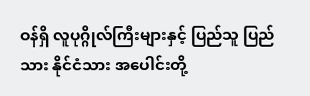ဝန်ရှိ လူပုဂ္ဂိုလ်ကြီးများနှင့် ပြည်သူ ပြည်သား နိုင်ငံသား အပေါင်းတို့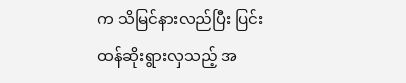က သိမြင်နားလည်ပြီး ပြင်းထန်ဆိုးရွားလှသည့် အ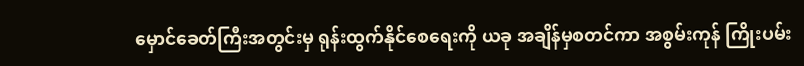မှောင်ခေတ်ကြီးအတွင်းမှ ရုန်းထွက်နိုင်စေရေးကို ယခု အချိန်မှစတင်ကာ အစွမ်းကုန် ကြိုးပမ်း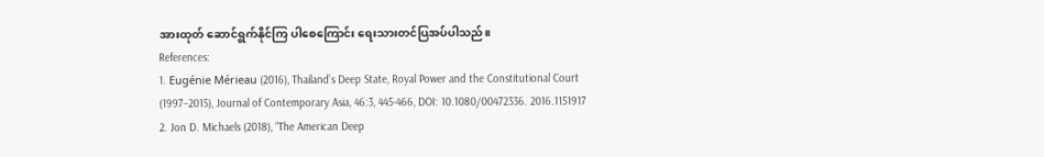အားထုတ် ဆောင်ရွက်နိုင်ကြ ပါစေကြောင်း ရေးသားတင်ပြအပ်ပါသည်။
References:
1. Eugénie Mérieau (2016), Thailand’s Deep State, Royal Power and the Constitutional Court (1997–2015), Journal of Contemporary Asia, 46:3, 445-466, DOI: 10.1080/00472336. 2016.1151917
2. Jon D. Michaels (2018), “The American Deep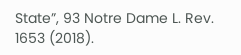State”, 93 Notre Dame L. Rev. 1653 (2018).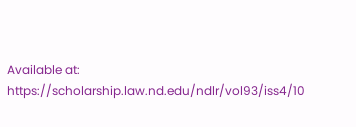Available at: https://scholarship.law.nd.edu/ndlr/vol93/iss4/10